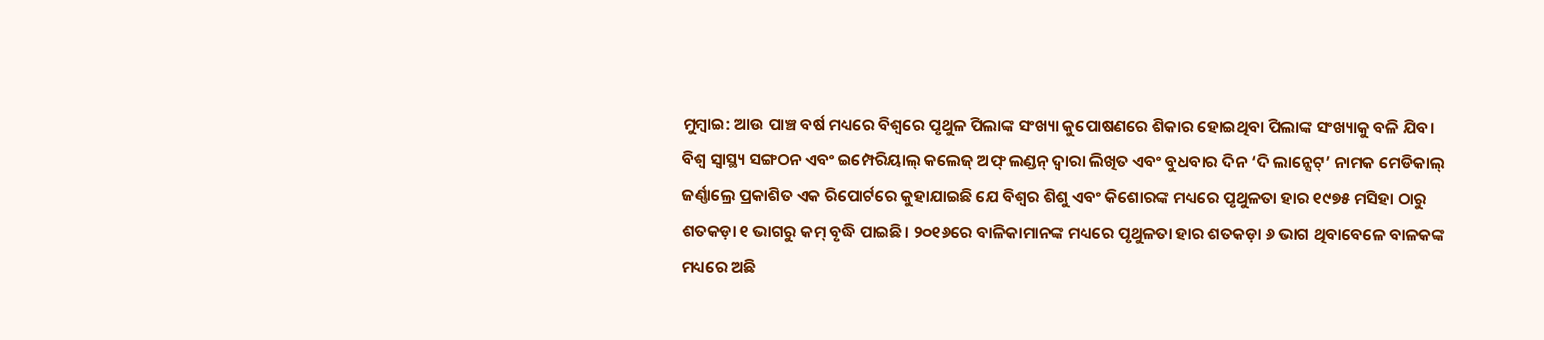ମୁମ୍ବାଇ: ଆଉ ପାଞ୍ଚ ବର୍ଷ ମଧ୍ୟରେ ବିଶ୍ୱରେ ପୃଥୁଳ ପିଲାଙ୍କ ସଂଖ୍ୟା କୁପୋଷଣରେ ଶିକାର ହୋଇଥିବା ପିଲାଙ୍କ ସଂଖ୍ୟାକୁ ବଳି ଯିବ।
ବିଶ୍ୱ ସ୍ୱାସ୍ଥ୍ୟ ସଙ୍ଗଠନ ଏବଂ ଇମ୍ପେରିୟାଲ୍ କଲେଜ୍ ଅଫ୍ ଲଣ୍ଡନ୍ ଦ୍ୱାରା ଲିଖିତ ଏବଂ ବୁଧବାର ଦିନ ‘ଦି ଲାନ୍ସେଟ୍’ ନାମକ ମେଡିକାଲ୍ ଜର୍ଣ୍ଣାଲ୍ରେ ପ୍ରକାଶିତ ଏକ ରିପୋର୍ଟରେ କୁହାଯାଇଛି ଯେ ବିଶ୍ୱର ଶିଶୁ ଏବଂ କିଶୋରଙ୍କ ମଧ୍ୟରେ ପୃଥୁଳତା ହାର ୧୯୭୫ ମସିହା ଠାରୁ ଶତକଡ଼ା ୧ ଭାଗରୁ କମ୍ ବୃଦ୍ଧି ପାଇଛି। ୨୦୧୬ରେ ବାଳିକାମାନଙ୍କ ମଧ୍ୟରେ ପୃଥୁଳତା ହାର ଶତକଡ଼ା ୬ ଭାଗ ଥିବାବେଳେ ବାଳକଙ୍କ ମଧ୍ୟରେ ଅଛି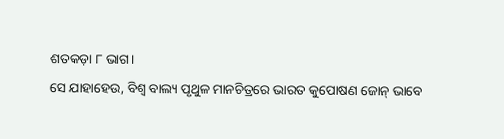ଶତକଡ଼ା ୮ ଭାଗ।
ସେ ଯାହାହେଉ, ବିଶ୍ୱ ବାଲ୍ୟ ପୃଥୁଳ ମାନଚିତ୍ରରେ ଭାରତ କୁପୋଷଣ ଜୋନ୍ ଭାବେ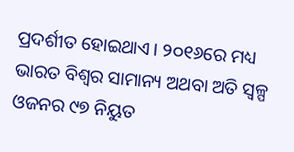ପ୍ରଦର୍ଶୀତ ହୋଇଥାଏ। ୨୦୧୬ରେ ମଧ୍ୟ ଭାରତ ବିଶ୍ୱର ସାମାନ୍ୟ ଅଥବା ଅତି ସ୍ୱଳ୍ପ ଓଜନର ୯୭ ନିୟୁତ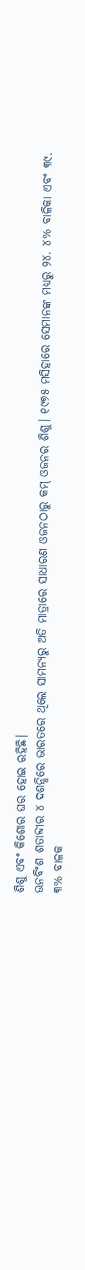ଶିଶୁ ଏବଂ କିଶୋର ଘର ହୋଇ ରହିଛି।
ଊନବିଂଶ ଶତାବ୍ଦୀର ୪ ଦଶନ୍ଧିରେ ଭାରତରେ ଥିଲେ ସାମନ୍ୟରୁ ଅତି ମାତ୍ରାରେ ସାଧାରଣ ଓଜନଠାରୁ କମ୍ ଓଜନର ଶିଶୁ। ୧୯୭୫ ମସିହାରେ ସେମାନଙ୍କ ମଧ୍ୟରୁ ୨୪. ୪% ବାଳିକା ଏବଂ ୩୯. ୩% ବାଳକ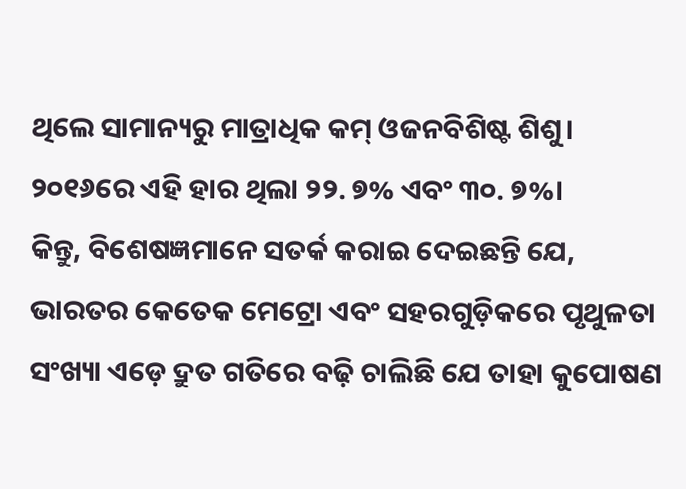ଥିଲେ ସାମାନ୍ୟରୁ ମାତ୍ରାଧିକ କମ୍ ଓଜନବିଶିଷ୍ଟ ଶିଶୁ। ୨୦୧୬ରେ ଏହି ହାର ଥିଲା ୨୨. ୭% ଏବଂ ୩୦. ୭%।
କିନ୍ତୁ, ବିଶେଷଜ୍ଞମାନେ ସତର୍କ କରାଇ ଦେଇଛନ୍ତି ଯେ, ଭାରତର କେତେକ ମେଟ୍ରୋ ଏବଂ ସହରଗୁଡ଼ିକରେ ପୃଥୁଳତା ସଂଖ୍ୟା ଏଡ଼େ ଦ୍ରୁତ ଗତିରେ ବଢ଼ି ଚାଲିଛି ଯେ ତାହା କୁପୋଷଣ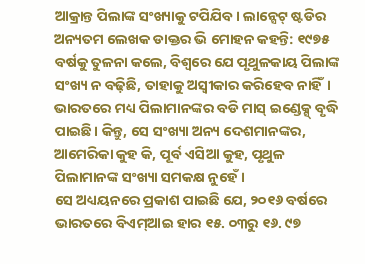ଆକ୍ରାନ୍ତ ପିଲାଙ୍କ ସଂଖ୍ୟାକୁ ଟପିଯିବ। ଲାନ୍ସେଟ୍ ଷ୍ଟଡିର ଅନ୍ୟତମ ଲେଖକ ଡାକ୍ତର ଭି ମୋହନ କହନ୍ତି: ୧୯୭୫ ବର୍ଷକୁ ତୁଳନା କଲେ, ବିଶ୍ୱରେ ଯେ ପୃଥୁଳକାୟ ପିଲାଙ୍କ ସଂଖ୍ୟ ନ ବଢ଼ିଛି, ତାହାକୁ ଅସ୍ୱୀକାର କରିହେବ ନାହିଁ। ଭାରତରେ ମଧ୍ୟ ପିଲାମାନଙ୍କର ବଡି ମାସ୍ ଇଣ୍ଡେକ୍ସ୍ ବୃଦ୍ଧି ପାଇଛି। କିନ୍ତୁ, ସେ ସଂଖ୍ୟା ଅନ୍ୟ ଦେଶମାନଙ୍କର, ଆମେରିକା କୁହ କି, ପୂର୍ବ ଏସିଆ କୁହ, ପୃଥୁଳ ପିଲାମାନଙ୍କ ସଂଖ୍ୟା ସମକକ୍ଷ ନୁହେଁ।
ସେ ଅଧ୍ୟୟନରେ ପ୍ରକାଶ ପାଇଛି ଯେ, ୨୦୧୬ ବର୍ଷରେ ଭାରତରେ ବିଏମ୍ଆଇ ହାର ୧୫. ୦୩ରୁ ୧୬. ୯୭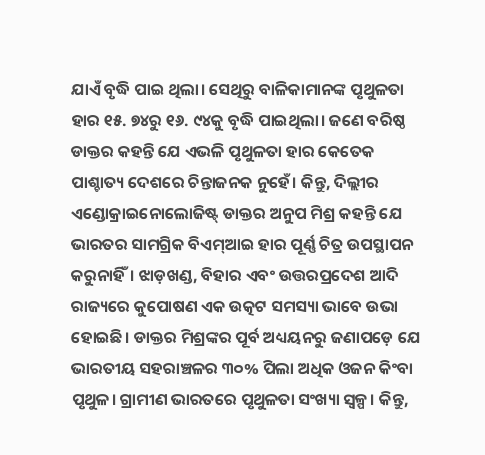ଯାଏଁ ବୃଦ୍ଧି ପାଇ ଥିଲା। ସେଥିରୁ ବାଳିକାମାନଙ୍କ ପୃଥୁଳତା ହାର ୧୫. ୭୪ରୁ ୧୬. ୯୪କୁ ବୃଦ୍ଧି ପାଇଥିଲା। ଜଣେ ବରିଷ୍ଠ ଡାକ୍ତର କହନ୍ତି ଯେ ଏଭଳି ପୃଥୁଳତା ହାର କେତେକ ପାଶ୍ଚାତ୍ୟ ଦେଶରେ ଚିନ୍ତାଜନକ ନୁହେଁ। କିନ୍ତୁ, ଦିଲ୍ଲୀର ଏଣ୍ଡୋକ୍ରାଇନୋଲୋଜିଷ୍ଟ୍ ଡାକ୍ତର ଅନୁପ ମିଶ୍ର କହନ୍ତି ଯେ ଭାରତର ସାମଗ୍ରିକ ବିଏମ୍ଆଇ ହାର ପୂର୍ଣ୍ଣ ଚିତ୍ର ଉପସ୍ଥାପନ କରୁନାହିଁ। ଝାଡ଼ଖଣ୍ଡ, ବିହାର ଏବଂ ଉତ୍ତରପ୍ରଦେଶ ଆଦି ରାଜ୍ୟରେ କୁପୋଷଣ ଏକ ଉତ୍କଟ ସମସ୍ୟା ଭାବେ ଉଭା ହୋଇଛି। ଡାକ୍ତର ମିଶ୍ରଙ୍କର ପୂର୍ବ ଅଧ୍ୟୟନରୁ ଜଣାପଡ଼େ ଯେ ଭାରତୀୟ ସହରାଞ୍ଚଳର ୩୦% ପିଲା ଅଧିକ ଓଜନ କିଂବା ପୃଥୁଳ। ଗ୍ରାମୀଣ ଭାରତରେ ପୃଥୁଳତା ସଂଖ୍ୟା ସ୍ୱଳ୍ପ। କିନ୍ତୁ,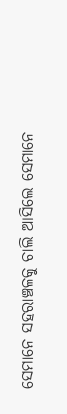ସେମାନେ ସହରାଞ୍ଚଳକୁ ଚାଲି ଆସିଲେ ସେମାନେ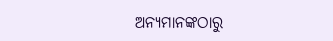ଅନ୍ୟମାନଙ୍କଠାରୁ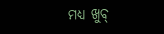ମଧ୍ୟ ଖୁବ୍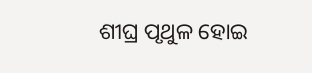ଶୀଘ୍ର ପୃଥୁଳ ହୋଇ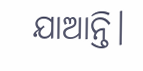ଯାଆନ୍ତି।